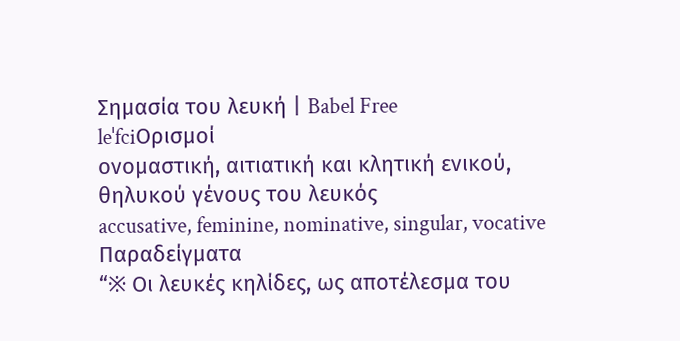Σημασία του λευκή | Babel Free
leˈfciΟρισμοί
ονομαστική, αιτιατική και κλητική ενικού, θηλυκού γένους του λευκός
accusative, feminine, nominative, singular, vocative
Παραδείγματα
“※ Οι λευκές κηλίδες, ως αποτέλεσμα του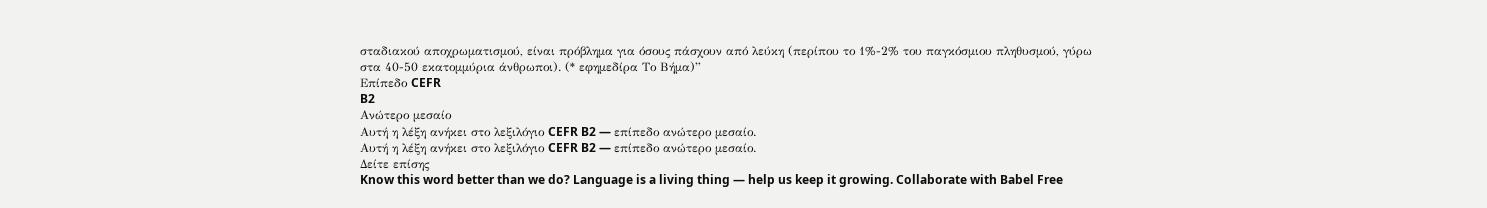σταδιακού αποχρωματισμού, είναι πρόβλημα για όσους πάσχουν από λεύκη (περίπου το 1%-2% του παγκόσμιου πληθυσμού, γύρω στα 40-50 εκατομμύρια άνθρωποι). (* εφημεδίρα Το Βήμα)”
Επίπεδο CEFR
B2
Ανώτερο μεσαίο
Αυτή η λέξη ανήκει στο λεξιλόγιο CEFR B2 — επίπεδο ανώτερο μεσαίο.
Αυτή η λέξη ανήκει στο λεξιλόγιο CEFR B2 — επίπεδο ανώτερο μεσαίο.
Δείτε επίσης
Know this word better than we do? Language is a living thing — help us keep it growing. Collaborate with Babel Free